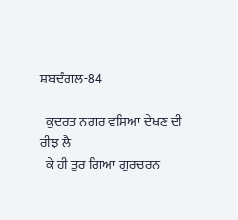ਸ਼ਬਦੰਗਲ-84

  ਕੁਦਰਤ ਨਗਰ ਵਸਿਆ ਦੇਖਣ ਦੀ ਰੀਝ ਲੈ
  ਕੇ ਹੀ ਤੁਰ ਗਿਆ ਗੁਰਚਰਨ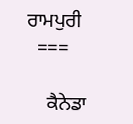ਰਾਮਪੁਰੀ
  ===

    ਕੈਨੇਡਾ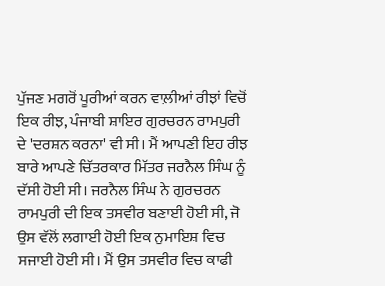ਪੁੱਜਣ ਮਗਰੋਂ ਪੂਰੀਆਂ ਕਰਨ ਵਾਲ਼ੀਆਂ ਰੀਝਾਂ ਵਿਚੋਂ ਇਕ ਰੀਝ, ਪੰਜਾਬੀ ਸ਼ਾਇਰ ਗੁਰਚਰਨ ਰਾਮਪੁਰੀ ਦੇ 'ਦਰਸ਼ਨ ਕਰਨਾ' ਵੀ ਸੀ। ਮੈਂ ਆਪਣੀ ਇਹ ਰੀਝ ਬਾਰੇ ਆਪਣੇ ਚਿੱਤਰਕਾਰ ਮਿੱਤਰ ਜਰਨੈਲ ਸਿੰਘ ਨੂੰ ਦੱਸੀ ਹੋਈ ਸੀ। ਜਰਨੈਲ ਸਿੰਘ ਨੇ ਗੁਰਚਰਨ ਰਾਮਪੁਰੀ ਦੀ ਇਕ ਤਸਵੀਰ ਬਣਾਈ ਹੋਈ ਸੀ, ਜੋ ਉਸ ਵੱਲੋਂ ਲਗਾਈ ਹੋਈ ਇਕ ਨੁਮਾਇਸ਼ ਵਿਚ ਸਜਾਈ ਹੋਈ ਸੀ। ਮੈਂ ਉਸ ਤਸਵੀਰ ਵਿਚ ਕਾਫੀ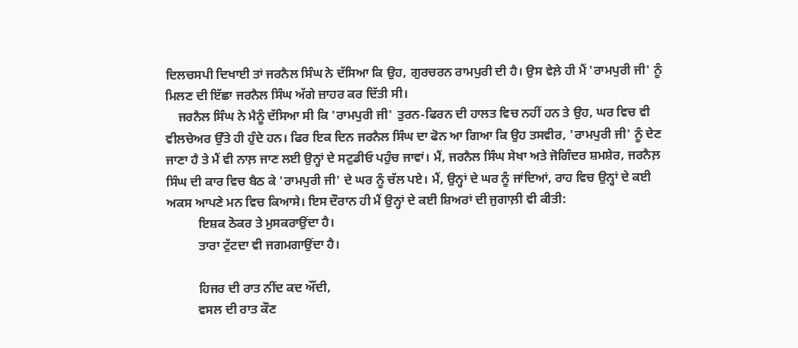ਦਿਲਚਸਪੀ ਦਿਖਾਈ ਤਾਂ ਜਰਨੈਲ ਸਿੰਘ ਨੇ ਦੱਸਿਆ ਕਿ ਉਹ, ਗੁਰਚਰਨ ਰਾਮਪੁਰੀ ਦੀ ਹੈ। ਉਸ ਵੇਲ਼ੇ ਹੀ ਮੈਂ 'ਰਾਮਪੁਰੀ ਜੀ' ਨੂੰ ਮਿਲਣ ਦੀ ਇੱਛਾ ਜਰਨੈਲ ਸਿੰਘ ਅੱਗੇ ਜ਼ਾਹਰ ਕਰ ਦਿੱਤੀ ਸੀ।
    ਜਰਨੈਲ ਸਿੰਘ ਨੇ ਮੈਨੂੰ ਦੱਸਿਆ ਸੀ ਕਿ 'ਰਾਮਪੁਰੀ ਜੀ' ਤੁਰਨ-ਫਿਰਨ ਦੀ ਹਾਲਤ ਵਿਚ ਨਹੀਂ ਹਨ ਤੇ ਉਹ, ਘਰ ਵਿਚ ਵੀ ਵੀਲਚੇਅਰ ਉੱਤੇ ਹੀ ਹੁੰਦੇ ਹਨ। ਫਿਰ ਇਕ ਦਿਨ ਜਰਨੈਲ ਸਿੰਘ ਦਾ ਫੋਨ ਆ ਗਿਆ ਕਿ ਉਹ ਤਸਵੀਰ, 'ਰਾਮਪੁਰੀ ਜੀ' ਨੂੰ ਦੇਣ ਜਾਣਾ ਹੈ ਤੇ ਮੈਂ ਵੀ ਨਾਲ਼ ਜਾਣ ਲਈ ਉਨ੍ਹਾਂ ਦੇ ਸਟੁਡੀਓ ਪਹੁੰਚ ਜਾਵਾਂ। ਮੈਂ, ਜਰਨੈਲ ਸਿੰਘ ਸੇਖਾ ਅਤੇ ਜੋਗਿੰਦਰ ਸ਼ਮਸ਼ੇਰ, ਜਰਨੈਲ਼ ਸਿੰਘ ਦੀ ਕਾਰ ਵਿਚ ਬੈਠ ਕੇ 'ਰਾਮਪੁਰੀ ਜੀ' ਦੇ ਘਰ ਨੂੰ ਚੱਲ ਪਏ। ਮੈਂ, ਉਨ੍ਹਾਂ ਦੇ ਘਰ ਨੂੰ ਜਾਂਦਿਆਂ, ਰਾਹ ਵਿਚ ਉਨ੍ਹਾਂ ਦੇ ਕਈ ਅਕਸ ਆਪਣੇ ਮਨ ਵਿਚ ਕਿਆਸੇ। ਇਸ ਦੌਰਾਨ ਹੀ ਮੈਂ ਉਨ੍ਹਾਂ ਦੇ ਕਈ ਸ਼ਿਅਰਾਂ ਦੀ ਜੁਗਾਲ਼ੀ ਵੀ ਕੀਤੀ:
          ਇਸ਼ਕ ਠੋਕਰ ਤੇ ਮੁਸਕਰਾਉਂਦਾ ਹੈ।
          ਤਾਰਾ ਟੁੱਟਦਾ ਵੀ ਜਗਮਗਾਉਂਦਾ ਹੈ।

          ਹਿਜਰ ਦੀ ਰਾਤ ਨੀਂਦ ਕਦ ਔਂਦੀ,
          ਵਸਲ ਦੀ ਰਾਤ ਕੌਣ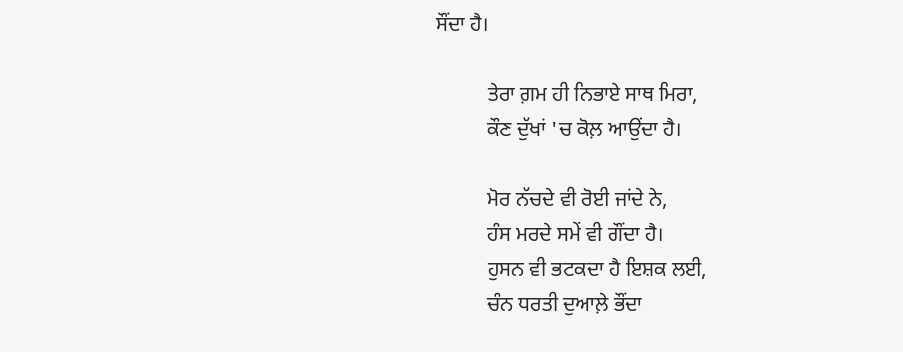ਸੌਂਦਾ ਹੈ।

          ਤੇਰਾ ਗ਼ਮ ਹੀ ਨਿਭਾਏ ਸਾਥ ਮਿਰਾ,
          ਕੌਣ ਦੁੱਖਾਂ 'ਚ ਕੋਲ਼ ਆਉਂਦਾ ਹੈ।

          ਮੋਰ ਨੱਚਦੇ ਵੀ ਰੋਈ ਜਾਂਦੇ ਨੇ,
          ਹੰਸ ਮਰਦੇ ਸਮੇਂ ਵੀ ਗੌਂਦਾ ਹੈ।
          ਹੁਸਨ ਵੀ ਭਟਕਦਾ ਹੈ ਇਸ਼ਕ ਲਈ,
          ਚੰਨ ਧਰਤੀ ਦੁਆਲ਼ੇ ਭੌਂਦਾ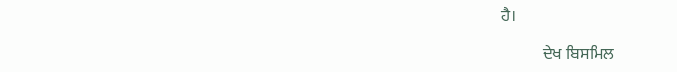ਹੈ।

          ਦੇਖ ਬਿਸਮਿਲ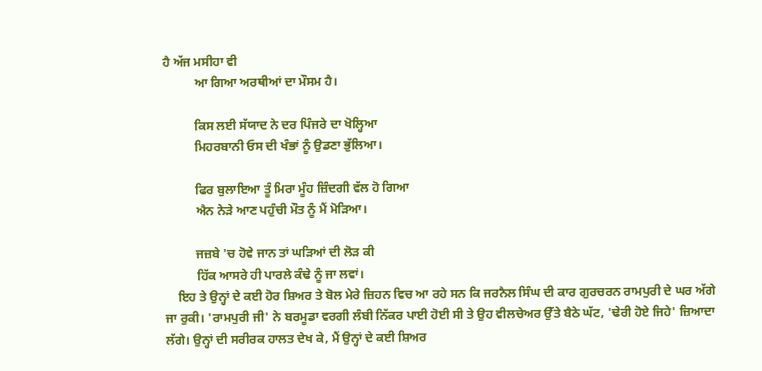ਹੈ ਅੱਜ ਮਸੀਹਾ ਵੀ
          ਆ ਗਿਆ ਅਰਥੀਆਂ ਦਾ ਮੌਸਮ ਹੈ।

          ਕਿਸ ਲਈ ਸੱਯਾਦ ਨੇ ਦਰ ਪਿੰਜਰੇ ਦਾ ਖੋਲ੍ਹਿਆ
          ਮਿਹਰਬਾਨੀ ਓਸ ਦੀ ਖੰਭਾਂ ਨੂੰ ਉਡਣਾ ਭੁੱਲਿਆ।

          ਫਿਰ ਬੁਲਾਇਆ ਤੂੰ ਮਿਰਾ ਮੂੰਹ ਜ਼ਿੰਦਗੀ ਵੱਲ ਹੋ ਗਿਆ
          ਐਨ ਨੇੜੇ ਆਣ ਪਹੁੰਚੀ ਮੌਤ ਨੂੰ ਮੈਂ ਮੋੜਿਆ।

          ਜਜ਼ਬੇ 'ਚ ਹੋਵੇ ਜਾਨ ਤਾਂ ਘੜਿਆਂ ਦੀ ਲੋੜ ਕੀ
          ਹਿੱਕ ਆਸਰੇ ਹੀ ਪਾਰਲੇ ਕੰਢੇ ਨੂੰ ਜਾ ਲਵਾਂ।
    ਇਹ ਤੇ ਉਨ੍ਹਾਂ ਦੇ ਕਈ ਹੋਰ ਸ਼ਿਅਰ ਤੇ ਬੋਲ ਮੇਰੇ ਜ਼ਿਹਨ ਵਿਚ ਆ ਰਹੇ ਸਨ ਕਿ ਜਰਨੈਲ ਸਿੰਘ ਦੀ ਕਾਰ ਗੁਰਚਰਨ ਰਾਮਪੁਰੀ ਦੇ ਘਰ ਅੱਗੇ ਜਾ ਰੁਕੀ। 'ਰਾਮਪੁਰੀ ਜੀ' ਨੇ ਬਰਮੂਡਾ ਵਰਗੀ ਲੰਬੀ ਨਿੱਕਰ ਪਾਈ ਹੋਈ ਸੀ ਤੇ ਉਹ ਵੀਲਚੇਅਰ ਉੱਤੇ ਬੈਠੇ ਘੱਟ, 'ਢੇਰੀ ਹੋਏ ਜਿਹੇ' ਜ਼ਿਆਦਾ ਲੱਗੇ। ਉਨ੍ਹਾਂ ਦੀ ਸਰੀਰਕ ਹਾਲਤ ਦੇਖ ਕੇ, ਮੈਂ ਉਨ੍ਹਾਂ ਦੇ ਕਈ ਸ਼ਿਅਰ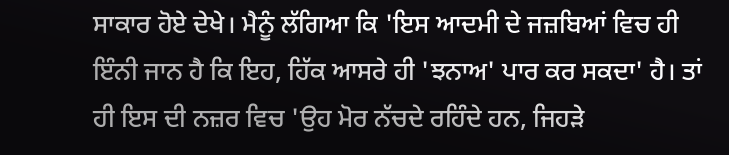ਸਾਕਾਰ ਹੋਏ ਦੇਖੇ। ਮੈਨੂੰ ਲੱਗਿਆ ਕਿ 'ਇਸ ਆਦਮੀ ਦੇ ਜਜ਼ਬਿਆਂ ਵਿਚ ਹੀ ਇੰਨੀ ਜਾਨ ਹੈ ਕਿ ਇਹ, ਹਿੱਕ ਆਸਰੇ ਹੀ 'ਝਨਾਅ' ਪਾਰ ਕਰ ਸਕਦਾ' ਹੈ। ਤਾਂ ਹੀ ਇਸ ਦੀ ਨਜ਼ਰ ਵਿਚ 'ਉਹ ਮੋਰ ਨੱਚਦੇ ਰਹਿੰਦੇ ਹਨ, ਜਿਹੜੇ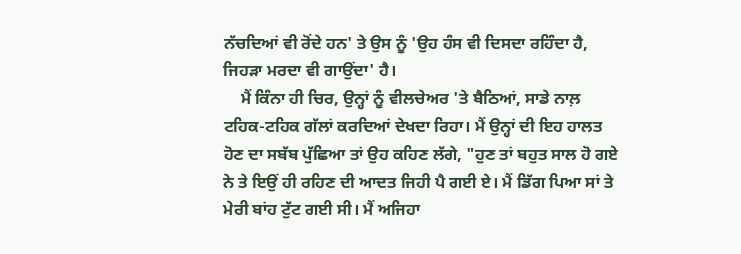ਨੱਚਦਿਆਂ ਵੀ ਰੋਂਦੇ ਹਨ' ਤੇ ਉਸ ਨੂੰ 'ਉਹ ਹੰਸ ਵੀ ਦਿਸਦਾ ਰਹਿੰਦਾ ਹੈ, ਜਿਹੜਾ ਮਰਦਾ ਵੀ ਗਾਉਂਦਾ' ਹੈ।
    ਮੈਂ ਕਿੰਨਾ ਹੀ ਚਿਰ, ਉਨ੍ਹਾਂ ਨੂੰ ਵੀਲਚੇਅਰ 'ਤੇ ਬੈਠਿਆਂ, ਸਾਡੇ ਨਾਲ਼ ਟਹਿਕ-ਟਹਿਕ ਗੱਲਾਂ ਕਰਦਿਆਂ ਦੇਖਦਾ ਰਿਹਾ। ਮੈਂ ਉਨ੍ਹਾਂ ਦੀ ਇਹ ਹਾਲਤ ਹੋਣ ਦਾ ਸਬੱਬ ਪੁੱਛਿਆ ਤਾਂ ਉਹ ਕਹਿਣ ਲੱਗੇ, "ਹੁਣ ਤਾਂ ਬਹੁਤ ਸਾਲ ਹੋ ਗਏ ਨੇ ਤੇ ਇਉਂ ਹੀ ਰਹਿਣ ਦੀ ਆਦਤ ਜਿਹੀ ਪੈ ਗਈ ਏ। ਮੈਂ ਡਿੱਗ ਪਿਆ ਸਾਂ ਤੇ ਮੇਰੀ ਬਾਂਹ ਟੁੱਟ ਗਈ ਸੀ। ਮੈਂ ਅਜਿਹਾ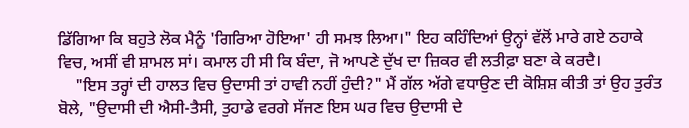ਡਿੱਗਿਆ ਕਿ ਬਹੁਤੇ ਲੋਕ ਮੈਨੂੰ 'ਗਿਰਿਆ ਹੋਇਆ' ਹੀ ਸਮਝ ਲਿਆ।" ਇਹ ਕਹਿੰਦਿਆਂ ਉਨ੍ਹਾਂ ਵੱਲੋਂ ਮਾਰੇ ਗਏ ਠਹਾਕੇ ਵਿਚ, ਅਸੀਂ ਵੀ ਸ਼ਾਮਲ ਸਾਂ। ਕਮਾਲ ਹੀ ਸੀ ਕਿ ਬੰਦਾ, ਜੋ ਆਪਣੇ ਦੁੱਖ ਦਾ ਜ਼ਿਕਰ ਵੀ ਲਤੀਫ਼ਾ ਬਣਾ ਕੇ ਕਰਦੈ।
    "ਇਸ ਤਰ੍ਹਾਂ ਦੀ ਹਾਲਤ ਵਿਚ ਉਦਾਸੀ ਤਾਂ ਹਾਵੀ ਨਹੀਂ ਹੁੰਦੀ?" ਮੈਂ ਗੱਲ ਅੱਗੇ ਵਧਾਉਣ ਦੀ ਕੋਸ਼ਿਸ਼ ਕੀਤੀ ਤਾਂ ਉਹ ਤੁਰੰਤ ਬੋਲੇ, "ਉਦਾਸੀ ਦੀ ਐਸੀ-ਤੈਸੀ, ਤੁਹਾਡੇ ਵਰਗੇ ਸੱਜਣ ਇਸ ਘਰ ਵਿਚ ਉਦਾਸੀ ਦੇ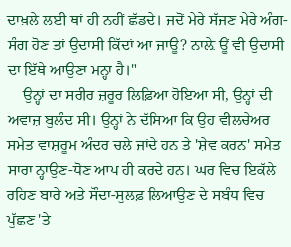ਦਾਖ਼ਲੇ ਲਈ ਥਾਂ ਹੀ ਨਹੀਂ ਛੱਡਦੇ। ਜਦੋਂ ਮੇਰੇ ਸੱਜਣ ਮੇਰੇ ਅੰਗ-ਸੰਗ ਹੋਣ ਤਾਂ ਉਦਾਸੀ ਕਿੱਦਾਂ ਆ ਜਾਊ? ਨਾਲ਼ੇ ਊਂ ਵੀ ਉਦਾਸੀ ਦਾ ਇੱਥੇ ਆਉਣਾ ਮਨ੍ਹਾ ਹੈ।"
    ਉਨ੍ਹਾਂ ਦਾ ਸਰੀਰ ਜ਼ਰੂਰ ਲਿਫ਼ਿਆ ਹੋਇਆ ਸੀ, ਉਨ੍ਹਾਂ ਦੀ ਅਵਾਜ਼ ਬੁਲੰਦ ਸੀ। ਉਨ੍ਹਾਂ ਨੇ ਦੱਸਿਆ ਕਿ ਉਹ ਵੀਲਚੇਅਰ ਸਮੇਤ ਵਾਸ਼ਰੂਮ ਅੰਦਰ ਚਲੇ ਜਾਂਦੇ ਹਨ ਤੇ 'ਸ਼ੇਵ ਕਰਨ' ਸਮੇਤ ਸਾਰਾ ਨ੍ਹਾਉਣ-ਧੋਣ ਆਪ ਹੀ ਕਰਦੇ ਹਨ। ਘਰ ਵਿਚ ਇਕੱਲੇ ਰਹਿਣ ਬਾਰੇ ਅਤੇ ਸੌਦਾ-ਸੁਲਫ਼ ਲਿਆਉਣ ਦੇ ਸਬੰਧ ਵਿਚ ਪੁੱਛਣ 'ਤੇ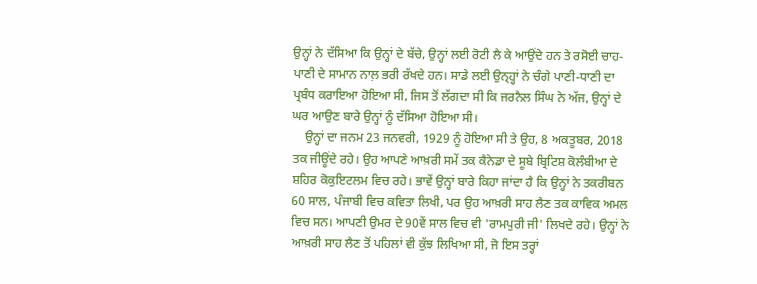ਉਨ੍ਹਾਂ ਨੇ ਦੱਸਿਆ ਕਿ ਉਨ੍ਹਾਂ ਦੇ ਬੱਚੇ, ਉਨ੍ਹਾਂ ਲਈ ਰੋਟੀ ਲੈ ਕੇ ਆਉਂਦੇ ਹਨ ਤੇ ਰਸੋਈ ਚਾਹ-ਪਾਣੀ ਦੇ ਸਾਮਾਨ ਨਾਲ਼ ਭਰੀ ਰੱਖਦੇ ਹਨ। ਸਾਡੇ ਲਈ ਉਨ੍ਹ੍ਹਾਂ ਨੇ ਚੰਗੇ ਪਾਣੀ-ਧਾਣੀ ਦਾ ਪ੍ਰਬੰਧ ਕਰਾਇਆ ਹੋਇਆ ਸੀ, ਜਿਸ ਤੋਂ ਲੱਗਦਾ ਸੀ ਕਿ ਜਰਨੈਲ ਸਿੰਘ ਨੇ ਅੱਜ, ਉਨ੍ਹਾਂ ਦੇ ਘਰ ਆਉਣ ਬਾਰੇ ਉਨ੍ਹਾਂ ਨੂੰ ਦੱਸਿਆ ਹੋਇਆ ਸੀ।
    ਉਨ੍ਹਾਂ ਦਾ ਜਨਮ 23 ਜਨਵਰੀ, 1929 ਨੂੰ ਹੋਇਆ ਸੀ ਤੇ ਉਹ, 8 ਅਕਤੂਬਰ, 2018 ਤਕ ਜੀਊਂਦੇ ਰਹੇ। ਉਹ ਆਪਣੇ ਆਖ਼ਰੀ ਸਮੇਂ ਤਕ ਕੈਨੇਡਾ ਦੇ ਸੂਬੇ ਬ੍ਰਿਟਿਸ਼ ਕੋਲੰਬੀਆ ਦੇ ਸ਼ਹਿਰ ਕੋਕੁਇਟਲਮ ਵਿਚ ਰਹੇ। ਭਾਵੇਂ ਉਨ੍ਹਾਂ ਬਾਰੇ ਕਿਹਾ ਜਾਂਦਾ ਹੈ ਕਿ ਉਨ੍ਹਾਂ ਨੇ ਤਕਰੀਬਨ 60 ਸਾਲ, ਪੰਜਾਬੀ ਵਿਚ ਕਵਿਤਾ ਲਿਖੀ, ਪਰ ਉਹ ਆਖ਼ਰੀ ਸਾਹ ਲੈਣ ਤਕ ਕਾਵਿਕ ਅਮਲ ਵਿਚ ਸਨ। ਆਪਣੀ ਉਮਰ ਦੇ 90ਵੇਂ ਸਾਲ ਵਿਚ ਵੀ 'ਰਾਮਪੁਰੀ ਜੀ' ਲਿਖਦੇ ਰਹੇ। ਉਨ੍ਹਾਂ ਨੇ ਆਖ਼ਰੀ ਸਾਹ ਲੈਣ ਤੋਂ ਪਹਿਲਾਂ ਵੀ ਕੁੱਝ ਲਿਖਿਆ ਸੀ, ਜੋ ਇਸ ਤਰ੍ਹਾਂ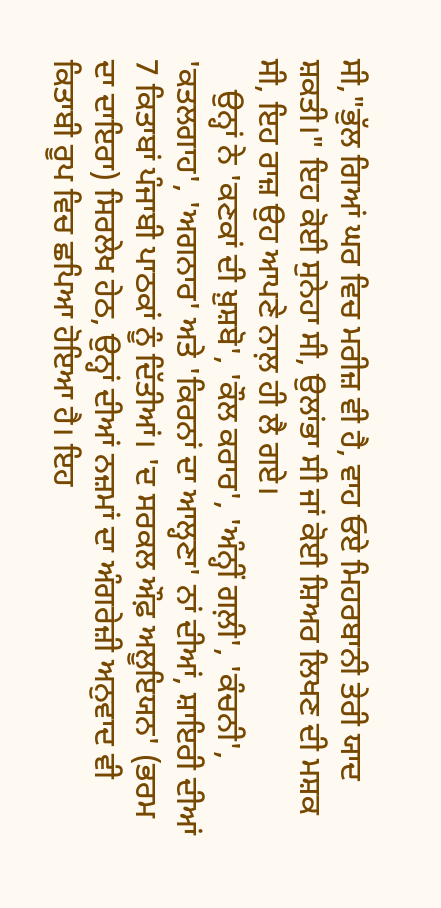ਸੀ,"ਭੁੱਲ ਗਿਆਂ ਘਰ ਵਿਚ ਮਰੀਜ਼ ਵੀ ਹੈ, ਵਾਹ ਓਏ ਮਿਹਰਬਾਨੀ ਤੇਰੀ ਯਾਦ ਸ਼ਕਤੀ।" ਇਹ ਕੋਈ ਸੁਨੇਹਾ ਸੀ, ਉਲਾਂਭਾ ਸੀ ਜਾਂ ਕੋਈ ਸ਼ਿਅਰ ਲਿਖਣ ਦੀ ਮਸ਼ਕ ਸੀ, ਇਹ ਰਾਜ਼ ਉਹ ਆਪਣੇ ਨਾਲ਼ ਹੀ ਲੈ ਗਏ।
    ਉਨ੍ਹਾਂ ਨੇ 'ਕਣਕਾਂ ਦੀ ਖ਼ੁਸ਼ਬੋ', 'ਕੌਲ ਕਰਾਰ', 'ਅੰਨ੍ਹੀਂ ਗਲ਼ੀ', 'ਕੰਚਨੀ', 'ਕਤਲਗਾਹ', 'ਅਗਨਾਰ' ਅਤੇ 'ਕਿਰਨਾਂ ਦਾ ਆਲ੍ਹਣਾ' ਨਾਂ ਦੀਆਂ, ਸ਼ਾਇਰੀ ਦੀਆਂ 7 ਕਿਤਾਬਾਂ ਪੰਜਾਬੀ ਪਾਠਕਾਂ ਨੂੰ ਦਿੱਤੀਆਂ। 'ਦ ਸਰਕਲ ਔਫ਼ ਅਲੂਇਯਨ' (ਭਰਮ ਦਾ ਦਾਇਰਾ) ਸਿਰਲੇਖ ਹੇਠ, ਉਨ੍ਹਾਂ ਦੀਆਂ ਨਜ਼ਮਾਂ ਦਾ ਅੰਗਰੇਜ਼ੀ ਅਨੁਵਾਦ ਵੀ ਕਿਤਾਬੀ ਰੂਪ ਵਿਚ ਛਪਿਆ ਹੋਇਆ ਹੈ। ਇਹ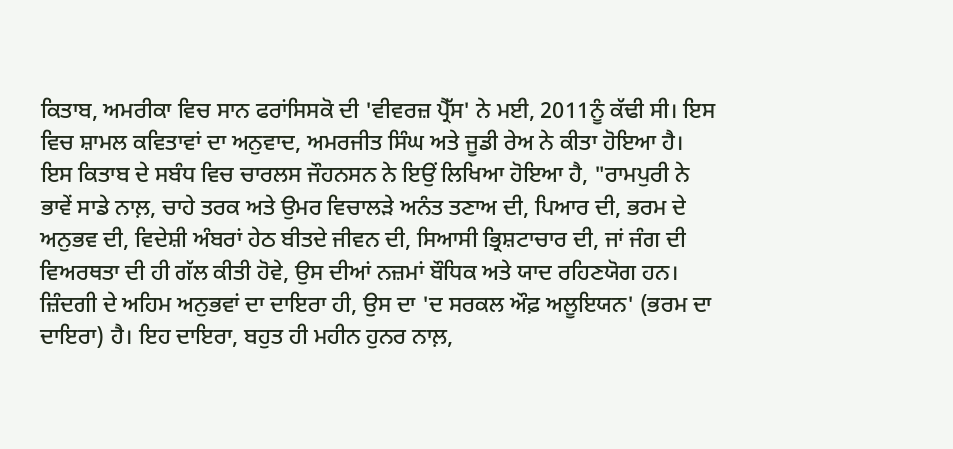ਕਿਤਾਬ, ਅਮਰੀਕਾ ਵਿਚ ਸਾਨ ਫਰਾਂਸਿਸਕੋ ਦੀ 'ਵੀਵਰਜ਼ ਪ੍ਰੈੱਸ' ਨੇ ਮਈ, 2011ਨੂੰ ਕੱਢੀ ਸੀ। ਇਸ ਵਿਚ ਸ਼ਾਮਲ ਕਵਿਤਾਵਾਂ ਦਾ ਅਨੁਵਾਦ, ਅਮਰਜੀਤ ਸਿੰਘ ਅਤੇ ਜੂਡੀ ਰੇਅ ਨੇ ਕੀਤਾ ਹੋਇਆ ਹੈ। ਇਸ ਕਿਤਾਬ ਦੇ ਸਬੰਧ ਵਿਚ ਚਾਰਲਸ ਜੌਹਨਸਨ ਨੇ ਇਉਂ ਲਿਖਿਆ ਹੋਇਆ ਹੈ, "ਰਾਮਪੁਰੀ ਨੇ ਭਾਵੇਂ ਸਾਡੇ ਨਾਲ਼, ਚਾਹੇ ਤਰਕ ਅਤੇ ਉਮਰ ਵਿਚਾਲੜੇ ਅਨੰਤ ਤਣਾਅ ਦੀ, ਪਿਆਰ ਦੀ, ਭਰਮ ਦੇ ਅਨੁਭਵ ਦੀ, ਵਿਦੇਸ਼ੀ ਅੰਬਰਾਂ ਹੇਠ ਬੀਤਦੇ ਜੀਵਨ ਦੀ, ਸਿਆਸੀ ਭ੍ਰਿਸ਼ਟਾਚਾਰ ਦੀ, ਜਾਂ ਜੰਗ ਦੀ ਵਿਅਰਥਤਾ ਦੀ ਹੀ ਗੱਲ ਕੀਤੀ ਹੋਵੇ, ਉਸ ਦੀਆਂ ਨਜ਼ਮਾਂ ਬੌਧਿਕ ਅਤੇ ਯਾਦ ਰਹਿਣਯੋਗ ਹਨ। ਜ਼ਿੰਦਗੀ ਦੇ ਅਹਿਮ ਅਨੁਭਵਾਂ ਦਾ ਦਾਇਰਾ ਹੀ, ਉਸ ਦਾ 'ਦ ਸਰਕਲ ਔਫ਼ ਅਲੂਇਯਨ' (ਭਰਮ ਦਾ ਦਾਇਰਾ) ਹੈ। ਇਹ ਦਾਇਰਾ, ਬਹੁਤ ਹੀ ਮਹੀਨ ਹੁਨਰ ਨਾਲ਼,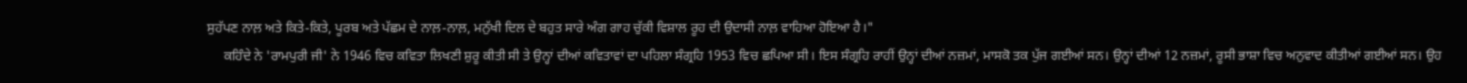ਸੁਹੱਪਣ ਨਾਲ਼ ਅਤੇ ਕਿਤੇ-ਕਿਤੇ, ਪੂਰਬ ਅਤੇ ਪੱਛਮ ਦੇ ਨਾਲ਼-ਨਾਲ਼, ਮਨੁੱਖੀ ਦਿਲ ਦੇ ਬਹੁਤ ਸਾਰੇ ਅੰਗ ਗਾਹ ਚੁੱਕੀ ਵਿਸ਼ਾਲ ਰੂਹ ਦੀ ਉਦਾਸੀ ਨਾਲ਼ ਵਾਹਿਆ ਹੋਇਆ ਹੈ।"
     ਕਹਿੰਦੇ ਨੇ 'ਰਾਮਪੁਰੀ ਜੀ' ਨੇ 1946 ਵਿਚ ਕਵਿਤਾ ਲਿਖਣੀ ਸ਼ੁਰੂ ਕੀਤੀ ਸੀ ਤੇ ਉਨ੍ਹਾਂ ਦੀਆਂ ਕਵਿਤਾਵਾਂ ਦਾ ਪਹਿਲਾ ਸੰਗ੍ਰਹਿ 1953 ਵਿਚ ਛਪਿਆ ਸੀ। ਇਸ ਸੰਗ੍ਰਹਿ ਰਾਹੀਂ ਉਨ੍ਹਾਂ ਦੀਆਂ ਨਜ਼ਮਾਂ, ਮਾਸਕੋ ਤਕ ਪੁੱਜ ਗਈਆਂ ਸਨ। ਉਨ੍ਹਾਂ ਦੀਆਂ 12 ਨਜ਼ਮਾਂ, ਰੂਸੀ ਭਾਸ਼ਾ ਵਿਚ ਅਨੁਵਾਦ ਕੀਤੀਆਂ ਗਈਆਂ ਸਨ। ਉਹ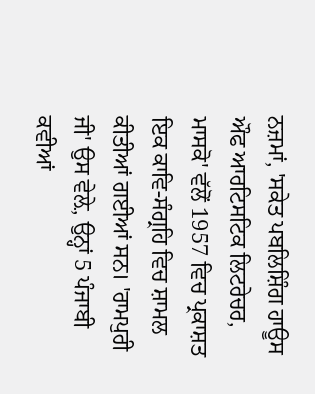ਨਜ਼ਮਾਂ, 'ਸਕੇਤ ਪਬਲਿਸ਼ਿੰਗ ਹਾਊਸ ਔਫ ਆਰਟਿਸਟਿਕ ਲਿਟਰੇਚਰ, ਮਾਸਕੋ' ਵੱਲੋਂ 1957 ਵਿਚ ਪ੍ਰਕਾਸ਼ਤ ਇਕ ਕਾਵਿ-ਸੰਗ੍ਰਹਿ ਵਿਚ ਸ਼ਾਮਲ ਕੀਤੀਆਂ ਗਈਆਂ ਸਨ। 'ਰਾਮਪੁਰੀ ਜੀ' ਉਸ ਵੇਲ਼ੇ, ਉਨ੍ਹਾਂ 5 ਪੰਜਾਬੀ ਕਵੀਆਂ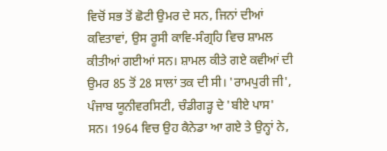ਵਿਚੋਂ ਸਭ ਤੋਂ ਛੋਟੀ ਉਮਰ ਦੇ ਸਨ, ਜਿਨਾਂ ਦੀਆਂ ਕਵਿਤਾਵਾਂ, ਉਸ ਰੂਸੀ ਕਾਵਿ-ਸੰਗ੍ਰਹਿ ਵਿਚ ਸ਼ਾਮਲ ਕੀਤੀਆਂ ਗਈਆਂ ਸਨ। ਸ਼ਾਮਲ ਕੀਤੇ ਗਏ ਕਵੀਆਂ ਦੀ ਉਮਰ 85 ਤੋਂ 28 ਸਾਲਾਂ ਤਕ ਦੀ ਸੀ। 'ਰਾਮਪੁਰੀ ਜੀ', ਪੰਜਾਬ ਯੂਨੀਵਰਸਿਟੀ, ਚੰਡੀਗੜ੍ਹ ਦੇ 'ਬੀਏ ਪਾਸ' ਸਨ। 1964 ਵਿਚ ਉਹ ਕੈਨੇਡਾ ਆ ਗਏ ਤੇ ਉਨ੍ਹਾਂ ਨੇ,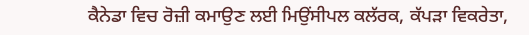ਕੈਨੇਡਾ ਵਿਚ ਰੋਜ਼ੀ ਕਮਾਉਣ ਲਈ ਮਿਉਂਸੀਪਲ ਕਲੱਰਕ, ਕੱਪੜਾ ਵਿਕਰੇਤਾ,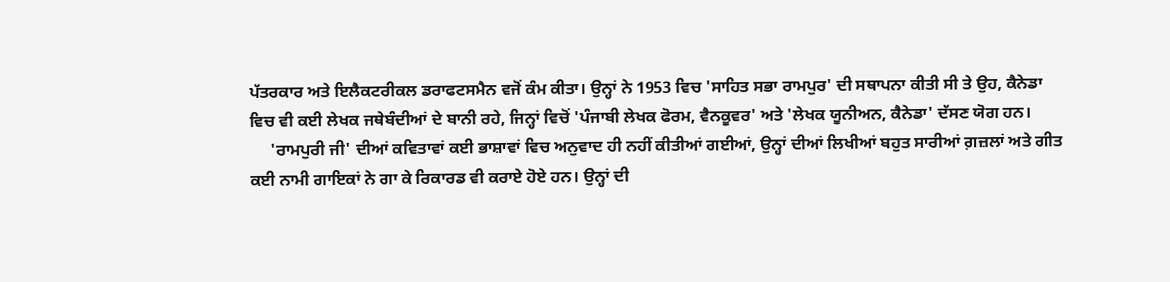ਪੱਤਰਕਾਰ ਅਤੇ ਇਲੈਕਟਰੀਕਲ ਡਰਾਫਟਸਮੈਨ ਵਜੋਂ ਕੰਮ ਕੀਤਾ। ਉਨ੍ਹਾਂ ਨੇ 1953 ਵਿਚ 'ਸਾਹਿਤ ਸਭਾ ਰਾਮਪੁਰ' ਦੀ ਸਥਾਪਨਾ ਕੀਤੀ ਸੀ ਤੇ ਉਹ, ਕੈਨੇਡਾ ਵਿਚ ਵੀ ਕਈ ਲੇਖਕ ਜਥੇਬੰਦੀਆਂ ਦੇ ਬਾਨੀ ਰਹੇ, ਜਿਨ੍ਹਾਂ ਵਿਚੋਂ 'ਪੰਜਾਬੀ ਲੇਖਕ ਫੋਰਮ, ਵੈਨਕੂਵਰ' ਅਤੇ 'ਲੇਖਕ ਯੂਨੀਅਨ, ਕੈਨੇਡਾ' ਦੱਸਣ ਯੋਗ ਹਨ।
     'ਰਾਮਪੁਰੀ ਜੀ' ਦੀਆਂ ਕਵਿਤਾਵਾਂ ਕਈ ਭਾਸ਼ਾਵਾਂ ਵਿਚ ਅਨੁਵਾਦ ਹੀ ਨਹੀਂ ਕੀਤੀਆਂ ਗਈਆਂ, ਉਨ੍ਹਾਂ ਦੀਆਂ ਲਿਖੀਆਂ ਬਹੁਤ ਸਾਰੀਆਂ ਗ਼ਜ਼ਲਾਂ ਅਤੇ ਗੀਤ ਕਈ ਨਾਮੀ ਗਾਇਕਾਂ ਨੇ ਗਾ ਕੇ ਰਿਕਾਰਡ ਵੀ ਕਰਾਏ ਹੋਏ ਹਨ। ਉਨ੍ਹਾਂ ਦੀ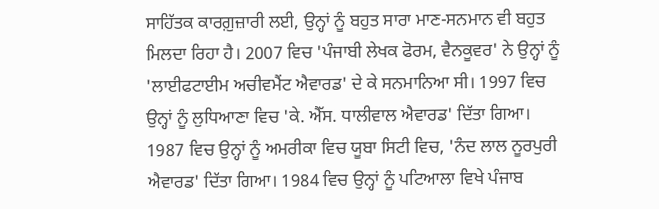ਸਾਹਿੱਤਕ ਕਾਰਗ਼ੁਜ਼ਾਰੀ ਲਈ, ਉਨ੍ਹਾਂ ਨੂੰ ਬਹੁਤ ਸਾਰਾ ਮਾਣ-ਸਨਮਾਨ ਵੀ ਬਹੁਤ ਮਿਲਦਾ ਰਿਹਾ ਹੈ। 2007 ਵਿਚ 'ਪੰਜਾਬੀ ਲੇਖਕ ਫੋਰਮ, ਵੈਨਕੂਵਰ' ਨੇ ਉਨ੍ਹਾਂ ਨੂੰ 'ਲਾਈਫਟਾਈਮ ਅਚੀਵਮੈਂਟ ਐਵਾਰਡ' ਦੇ ਕੇ ਸਨਮਾਨਿਆ ਸੀ। 1997 ਵਿਚ ਉਨ੍ਹਾਂ ਨੂੰ ਲੁਧਿਆਣਾ ਵਿਚ 'ਕੇ. ਐੱਸ. ਧਾਲੀਵਾਲ ਐਵਾਰਡ' ਦਿੱਤਾ ਗਿਆ। 1987 ਵਿਚ ਉਨ੍ਹਾਂ ਨੂੰ ਅਮਰੀਕਾ ਵਿਚ ਯੂਬਾ ਸਿਟੀ ਵਿਚ, 'ਨੰਦ ਲਾਲ ਨੂਰਪੁਰੀ ਐਵਾਰਡ' ਦਿੱਤਾ ਗਿਆ। 1984 ਵਿਚ ਉਨ੍ਹਾਂ ਨੂੰ ਪਟਿਆਲਾ ਵਿਖੇ ਪੰਜਾਬ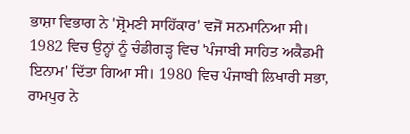ਭਾਸ਼ਾ ਵਿਭਾਗ ਨੇ 'ਸ਼੍ਰੋਮਣੀ ਸਾਹਿੱਕਾਰ' ਵਜੋਂ ਸਨਮਾਨਿਆ ਸੀ। 1982 ਵਿਚ ਉਨ੍ਹਾਂ ਨੂੰ ਚੰਡੀਗੜ੍ਹ ਵਿਚ 'ਪੰਜਾਬੀ ਸਾਹਿਤ ਅਕੈਡਮੀ ਇਨਾਮ' ਦਿੱਤਾ ਗਿਆ ਸੀ। 1980 ਵਿਚ ਪੰਜਾਬੀ ਲਿਖਾਰੀ ਸਭਾ, ਰਾਮਪੁਰ ਨੇ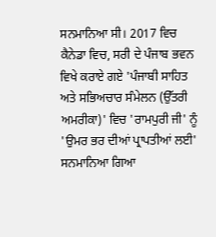ਸਨਮਾਨਿਆ ਸੀ। 2017 ਵਿਚ ਕੈਨੇਡਾ ਵਿਚ, ਸਰੀ ਦੇ ਪੰਜਾਬ ਭਵਨ ਵਿਖੇ ਕਰਾਏ ਗਏ 'ਪੰਜਾਬੀ ਸਾਹਿਤ ਅਤੇ ਸਭਿਅਚਾਰ ਸੰਮੇਲਨ (ਉੱਤਰੀ ਅਮਰੀਕਾ)' ਵਿਚ 'ਰਾਮਪੁਰੀ ਜੀ' ਨੂੰ 'ਉਮਰ ਭਰ ਦੀਆਂ ਪ੍ਰਾਪਤੀਆਂ ਲਈ' ਸਨਮਾਨਿਆ ਗਿਆ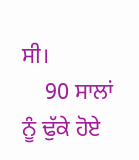ਸੀ।
    90 ਸਾਲਾਂ ਨੂੰ ਢੁੱਕੇ ਹੋਏ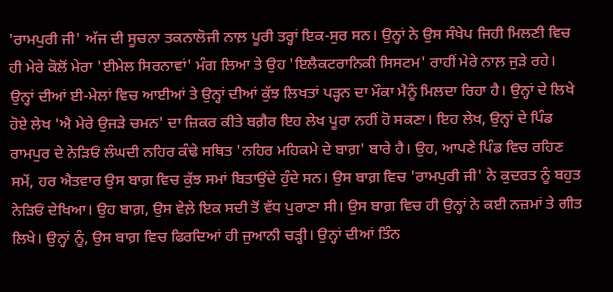'ਰਾਮਪੁਰੀ ਜੀ' ਅੱਜ ਦੀ ਸੂਚਨਾ ਤਕਨਾਲੋਜੀ ਨਾਲ਼ ਪੂਰੀ ਤਰ੍ਹਾਂ ਇਕ-ਸੁਰ ਸਨ। ਉਨ੍ਹਾਂ ਨੇ ਉਸ ਸੰਖੇਪ ਜਿਹੀ ਮਿਲਣੀ ਵਿਚ ਹੀ ਮੇਰੇ ਕੋਲੋਂ ਮੇਰਾ 'ਈਮੇਲ ਸਿਰਨਾਵਾਂ' ਮੰਗ ਲਿਆ ਤੇ ਉਹ 'ਇਲੈਕਟਰਾਨਿਕੀ ਸਿਸਟਮ' ਰਾਹੀਂ ਮੇਰੇ ਨਾਲ਼ ਜੁੜੇ ਰਹੇ। ਉਨ੍ਹਾਂ ਦੀਆਂ ਈ-ਮੇਲਾਂ ਵਿਚ ਆਈਆਂ ਤੇ ਉਨ੍ਹਾਂ ਦੀਆਂ ਕੁੱਝ ਲਿਖਤਾਂ ਪੜ੍ਹਨ ਦਾ ਮੌਕਾ ਮੈਨੂੰ ਮਿਲਦਾ ਰਿਹਾ ਹੈ। ਉਨ੍ਹਾਂ ਦੇ ਲਿਖੇ ਹੋਏ ਲੇਖ 'ਐ ਮੇਰੇ ਉਜੜੇ ਚਮਨ' ਦਾ ਜ਼ਿਕਰ ਕੀਤੇ ਬਗ਼ੈਰ ਇਹ ਲੇਖ ਪੂਰਾ ਨਹੀਂ ਹੋ ਸਕਣਾ। ਇਹ ਲੇਖ, ਉਨ੍ਹਾਂ ਦੇ ਪਿੰਡ ਰਾਮਪੁਰ ਦੇ ਨੇੜਿਓਂ ਲੰਘਦੀ ਨਹਿਰ ਕੰਢੇ ਸਥਿਤ 'ਨਹਿਰ ਮਹਿਕਮੇ ਦੇ ਬਾਗ਼' ਬਾਰੇ ਹੈ। ਉਹ, ਆਪਣੇ ਪਿੰਡ ਵਿਚ ਰਹਿਣ ਸਮੇਂ, ਹਰ ਐਤਵਾਰ ਉਸ ਬਾਗ਼ ਵਿਚ ਕੁੱਝ ਸਮਾਂ ਬਿਤਾਉਂਦੇ ਹੁੰਦੇ ਸਨ। ਉਸ ਬਾਗ਼ ਵਿਚ 'ਰਾਮਪੁਰੀ ਜੀ' ਨੇ ਕੁਦਰਤ ਨੂੰ ਬਹੁਤ ਨੇੜਿਓਂ ਦੇਖਿਆ। ਉਹ ਬਾਗ਼, ਉਸ ਵੇਲ਼ੇ ਇਕ ਸਦੀ ਤੋਂ ਵੱਧ ਪੁਰਾਣਾ ਸੀ। ਉਸ ਬਾਗ਼ ਵਿਚ ਹੀ ਉਨ੍ਹਾਂ ਨੇ ਕਈ ਨਜ਼ਮਾਂ ਤੇ ਗੀਤ ਲਿਖੇ। ਉਨ੍ਹਾਂ ਨੂੰ, ਉਸ ਬਾਗ਼ ਵਿਚ ਫਿਰਦਿਆਂ ਹੀ ਜੁਆਨੀ ਚੜ੍ਹੀ। ਉਨ੍ਹਾਂ ਦੀਆਂ ਤਿੰਨ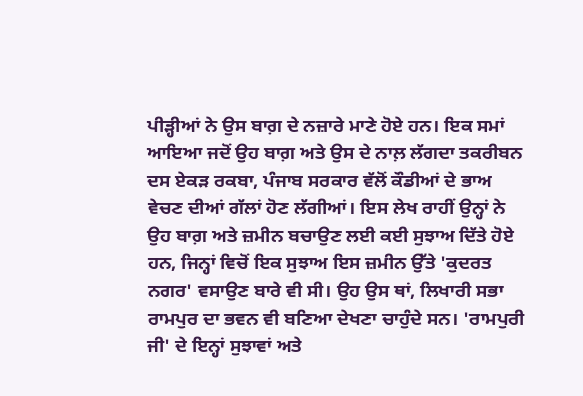ਪੀੜ੍ਹੀਆਂ ਨੇ ਉਸ ਬਾਗ਼ ਦੇ ਨਜ਼ਾਰੇ ਮਾਣੇ ਹੋਏ ਹਨ। ਇਕ ਸਮਾਂ ਆਇਆ ਜਦੋਂ ਉਹ ਬਾਗ਼ ਅਤੇ ਉਸ ਦੇ ਨਾਲ਼ ਲੱਗਦਾ ਤਕਰੀਬਨ ਦਸ ਏਕੜ ਰਕਬਾ, ਪੰਜਾਬ ਸਰਕਾਰ ਵੱਲੋਂ ਕੌਡੀਆਂ ਦੇ ਭਾਅ ਵੇਚਣ ਦੀਆਂ ਗੱਲਾਂ ਹੋਣ ਲੱਗੀਆਂ। ਇਸ ਲੇਖ ਰਾਹੀਂ ਉਨ੍ਹਾਂ ਨੇ ਉਹ ਬਾਗ਼ ਅਤੇ ਜ਼ਮੀਨ ਬਚਾਉਣ ਲਈ ਕਈ ਸੁਝਾਅ ਦਿੱਤੇ ਹੋਏ ਹਨ, ਜਿਨ੍ਹਾਂ ਵਿਚੋਂ ਇਕ ਸੁਝਾਅ ਇਸ ਜ਼ਮੀਨ ਉੱਤੇ 'ਕੁਦਰਤ ਨਗਰ' ਵਸਾਉਣ ਬਾਰੇ ਵੀ ਸੀ। ਉਹ ਉਸ ਥਾਂ, ਲਿਖਾਰੀ ਸਭਾ ਰਾਮਪੁਰ ਦਾ ਭਵਨ ਵੀ ਬਣਿਆ ਦੇਖਣਾ ਚਾਹੁੰਦੇ ਸਨ। 'ਰਾਮਪੁਰੀ ਜੀ' ਦੇ ਇਨ੍ਹਾਂ ਸੁਝਾਵਾਂ ਅਤੇ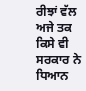ਰੀਝਾਂ ਵੱਲ ਅਜੇ ਤਕ ਕਿਸੇ ਵੀ ਸਰਕਾਰ ਨੇ ਧਿਆਨ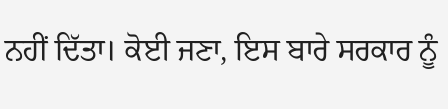ਨਹੀਂ ਦਿੱਤਾ। ਕੋਈ ਜਣਾ, ਇਸ ਬਾਰੇ ਸਰਕਾਰ ਨੂੰ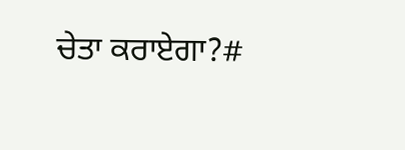ਚੇਤਾ ਕਰਾਏਗਾ?#